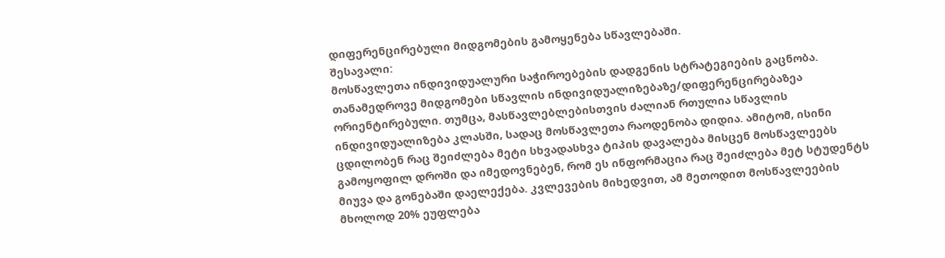დიფერენცირებული მიდგომების გამოყენება სწავლებაში.
შესავალი:
მოსწავლეთა ინდივიდუალური საჭიროებების დადგენის სტრატეგიების გაცნობა.
თანამედროვე მიდგომები სწავლის ინდივიდუალიზებაზე/დიფერენცირებაზეა ორიენტირებული. თუმცა, მასწავლებლებისთვის ძალიან რთულია სწავლის ინდივიდუალიზება კლასში, სადაც მოსწავლეთა რაოდენობა დიდია. ამიტომ, ისინი ცდილობენ რაც შეიძლება მეტი სხვადასხვა ტიპის დავალება მისცენ მოსწავლეებს გამოყოფილ დროში და იმედოვნებენ, რომ ეს ინფორმაცია რაც შეიძლება მეტ სტუდენტს მიუვა და გონებაში დაელექება. კვლევების მიხედვით, ამ მეთოდით მოსწავლეების მხოლოდ 20% ეუფლება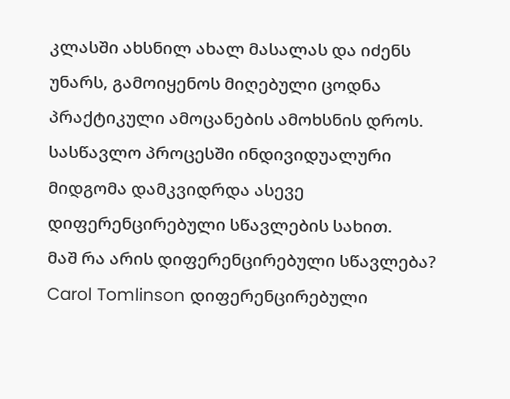კლასში ახსნილ ახალ მასალას და იძენს უნარს, გამოიყენოს მიღებული ცოდნა პრაქტიკული ამოცანების ამოხსნის დროს.
სასწავლო პროცესში ინდივიდუალური მიდგომა დამკვიდრდა ასევე დიფერენცირებული სწავლების სახით.
მაშ რა არის დიფერენცირებული სწავლება?
Carol Tomlinson დიფერენცირებული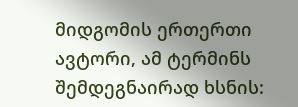მიდგომის ერთერთი ავტორი, ამ ტერმინს შემდეგნაირად ხსნის: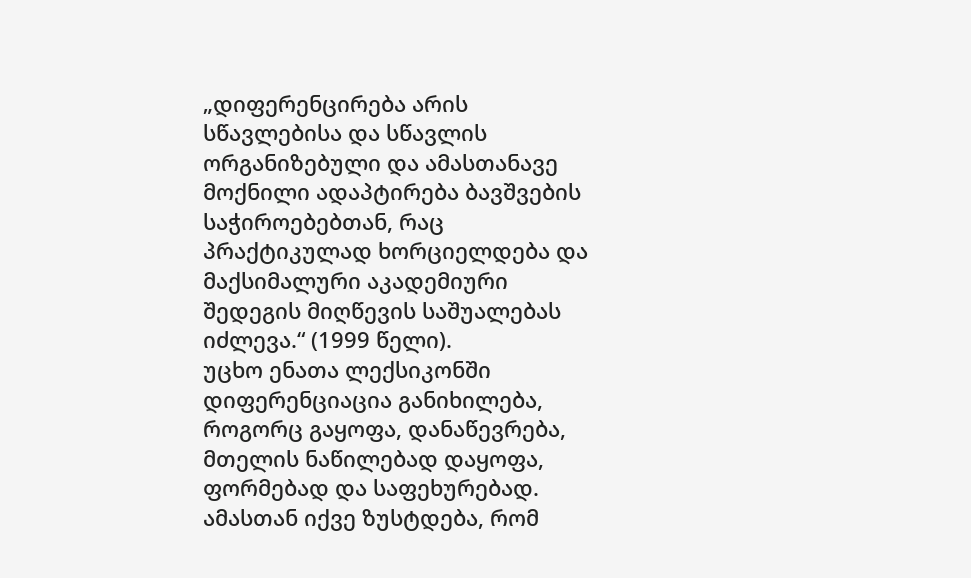„დიფერენცირება არის სწავლებისა და სწავლის ორგანიზებული და ამასთანავე მოქნილი ადაპტირება ბავშვების საჭიროებებთან, რაც პრაქტიკულად ხორციელდება და მაქსიმალური აკადემიური შედეგის მიღწევის საშუალებას იძლევა.“ (1999 წელი).
უცხო ენათა ლექსიკონში დიფერენციაცია განიხილება, როგორც გაყოფა, დანაწევრება, მთელის ნაწილებად დაყოფა, ფორმებად და საფეხურებად. ამასთან იქვე ზუსტდება, რომ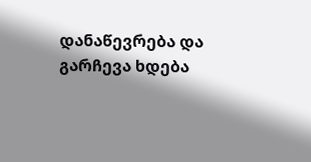დანაწევრება და გარჩევა ხდება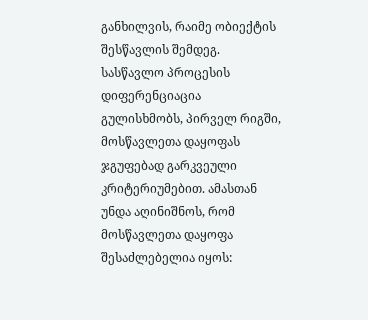განხილვის, რაიმე ობიექტის შესწავლის შემდეგ. სასწავლო პროცესის დიფერენციაცია გულისხმობს, პირველ რიგში, მოსწავლეთა დაყოფას ჯგუფებად გარკვეული კრიტერიუმებით. ამასთან უნდა აღინიშნოს, რომ მოსწავლეთა დაყოფა შესაძლებელია იყოს: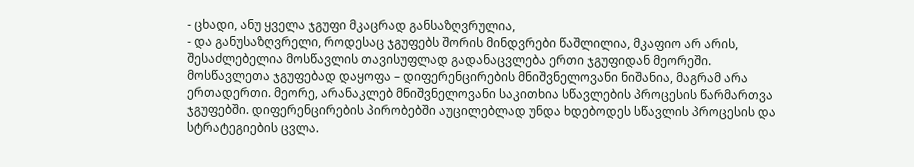- ცხადი, ანუ ყველა ჯგუფი მკაცრად განსაზღვრულია,
- და განუსაზღვრელი, როდესაც ჯგუფებს შორის მინდვრები წაშლილია, მკაფიო არ არის, შესაძლებელია მოსწავლის თავისუფლად გადანაცვლება ერთი ჯგუფიდან მეორეში.
მოსწავლეთა ჯგუფებად დაყოფა – დიფერენცირების მნიშვნელოვანი ნიშანია, მაგრამ არა ერთადერთი. მეორე, არანაკლებ მნიშვნელოვანი საკითხია სწავლების პროცესის წარმართვა ჯგუფებში. დიფერენცირების პირობებში აუცილებლად უნდა ხდებოდეს სწავლის პროცესის და სტრატეგიების ცვლა.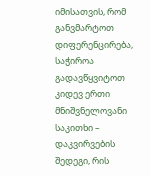იმისათვის, რომ განვმარტოთ დიფერენცირება, საჭიროა გადავწყვიტოთ კიდევ ერთი მნიშვნელოვანი საკითხი – დაკვირვების შედეგი, რის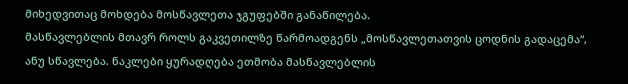მიხედვითაც მოხდება მოსწავლეთა ჯგუფებში განაწილება.
მასწავლებლის მთავრ როლს გაკვეთილზე წარმოადგენს „მოსწავლეთათვის ცოდნის გადაცემა“, ანუ სწავლება. ნაკლები ყურადღება ეთმობა მასწავლებლის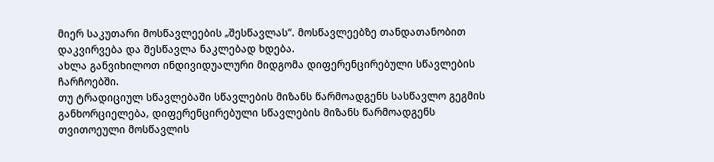მიერ საკუთარი მოსწავლეების „შესწავლას“. მოსწავლეებზე თანდათანობით დაკვირვება და შესწავლა ნაკლებად ხდება.
ახლა განვიხილოთ ინდივიდუალური მიდგომა დიფერენცირებული სწავლების ჩარჩოებში.
თუ ტრადიციულ სწავლებაში სწავლების მიზანს წარმოადგენს სასწავლო გეგმის განხორციელება, დიფერენცირებული სწავლების მიზანს წარმოადგენს თვითოეული მოსწავლის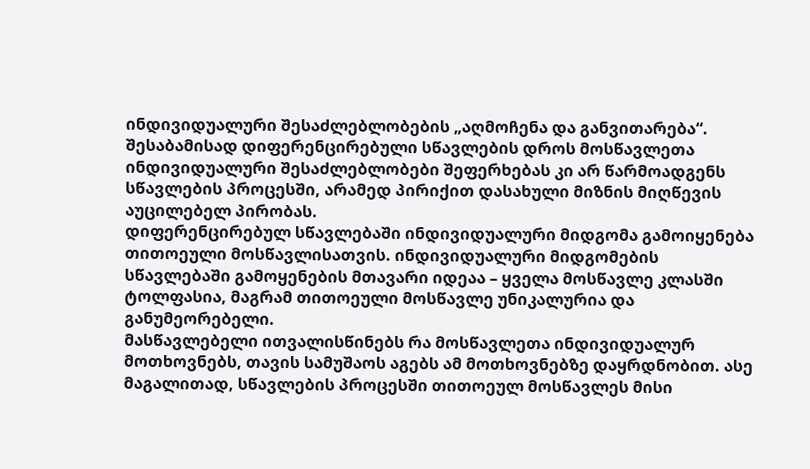ინდივიდუალური შესაძლებლობების „აღმოჩენა და განვითარება“. შესაბამისად დიფერენცირებული სწავლების დროს მოსწავლეთა ინდივიდუალური შესაძლებლობები შეფერხებას კი არ წარმოადგენს სწავლების პროცესში, არამედ პირიქით დასახული მიზნის მიღწევის აუცილებელ პირობას.
დიფერენცირებულ სწავლებაში ინდივიდუალური მიდგომა გამოიყენება თითოეული მოსწავლისათვის. ინდივიდუალური მიდგომების სწავლებაში გამოყენების მთავარი იდეაა – ყველა მოსწავლე კლასში ტოლფასია, მაგრამ თითოეული მოსწავლე უნიკალურია და განუმეორებელი.
მასწავლებელი ითვალისწინებს რა მოსწავლეთა ინდივიდუალურ მოთხოვნებს, თავის სამუშაოს აგებს ამ მოთხოვნებზე დაყრდნობით. ასე მაგალითად, სწავლების პროცესში თითოეულ მოსწავლეს მისი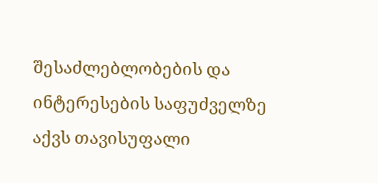შესაძლებლობების და ინტერესების საფუძველზე აქვს თავისუფალი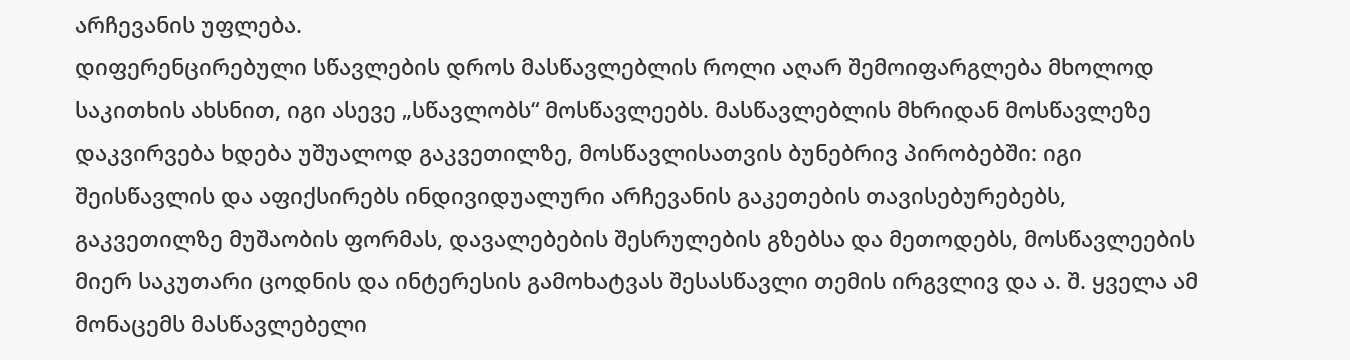არჩევანის უფლება.
დიფერენცირებული სწავლების დროს მასწავლებლის როლი აღარ შემოიფარგლება მხოლოდ საკითხის ახსნით, იგი ასევე „სწავლობს“ მოსწავლეებს. მასწავლებლის მხრიდან მოსწავლეზე დაკვირვება ხდება უშუალოდ გაკვეთილზე, მოსწავლისათვის ბუნებრივ პირობებში: იგი შეისწავლის და აფიქსირებს ინდივიდუალური არჩევანის გაკეთების თავისებურებებს, გაკვეთილზე მუშაობის ფორმას, დავალებების შესრულების გზებსა და მეთოდებს, მოსწავლეების მიერ საკუთარი ცოდნის და ინტერესის გამოხატვას შესასწავლი თემის ირგვლივ და ა. შ. ყველა ამ მონაცემს მასწავლებელი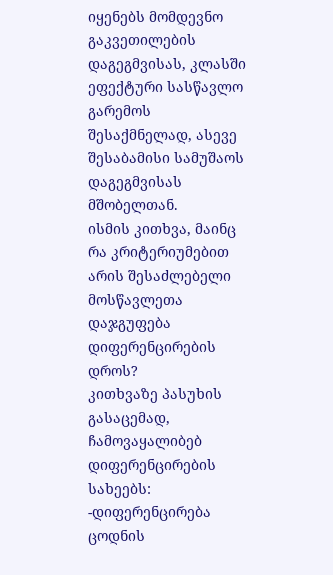იყენებს მომდევნო გაკვეთილების დაგეგმვისას, კლასში ეფექტური სასწავლო გარემოს შესაქმნელად, ასევე შესაბამისი სამუშაოს დაგეგმვისას მშობელთან.
ისმის კითხვა, მაინც რა კრიტერიუმებით არის შესაძლებელი მოსწავლეთა დაჯგუფება დიფერენცირების დროს?
კითხვაზე პასუხის გასაცემად, ჩამოვაყალიბებ დიფერენცირების სახეებს:
-დიფერენცირება ცოდნის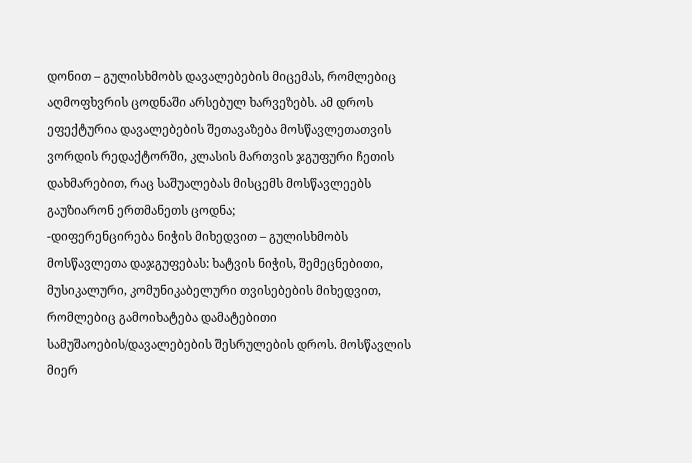დონით – გულისხმობს დავალებების მიცემას, რომლებიც აღმოფხვრის ცოდნაში არსებულ ხარვეზებს. ამ დროს ეფექტურია დავალებების შეთავაზება მოსწავლეთათვის ვორდის რედაქტორში, კლასის მართვის ჯგუფური ჩეთის დახმარებით, რაც საშუალებას მისცემს მოსწავლეებს გაუზიარონ ერთმანეთს ცოდნა;
-დიფერენცირება ნიჭის მიხედვით – გულისხმობს მოსწავლეთა დაჯგუფებას: ხატვის ნიჭის, შემეცნებითი, მუსიკალური, კომუნიკაბელური თვისებების მიხედვით, რომლებიც გამოიხატება დამატებითი სამუშაოების/დავალებების შესრულების დროს. მოსწავლის მიერ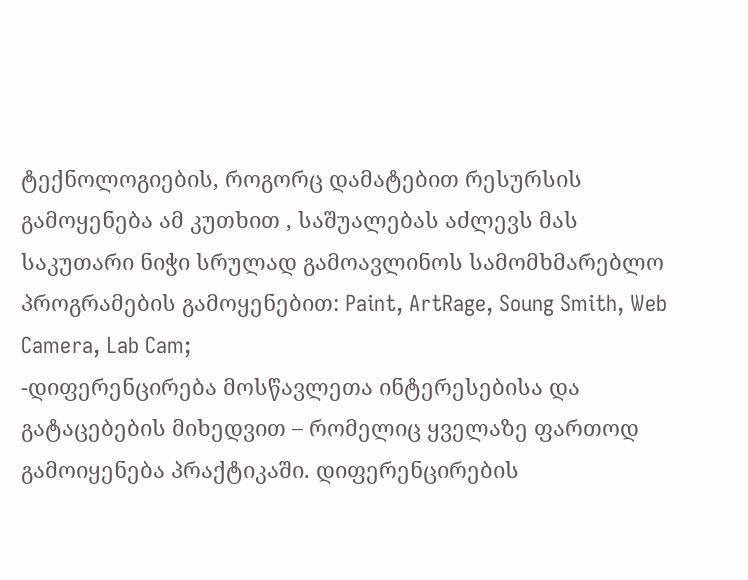ტექნოლოგიების, როგორც დამატებით რესურსის გამოყენება ამ კუთხით , საშუალებას აძლევს მას საკუთარი ნიჭი სრულად გამოავლინოს სამომხმარებლო პროგრამების გამოყენებით: Paint, ArtRage, Soung Smith, Web Camera, Lab Cam;
-დიფერენცირება მოსწავლეთა ინტერესებისა და გატაცებების მიხედვით – რომელიც ყველაზე ფართოდ გამოიყენება პრაქტიკაში. დიფერენცირების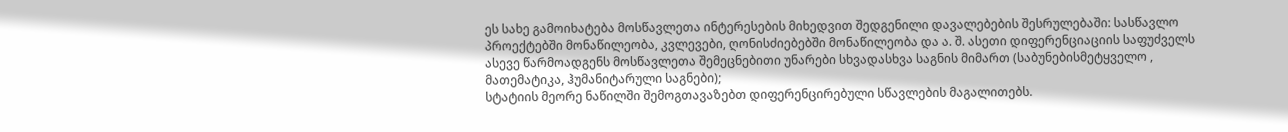ეს სახე გამოიხატება მოსწავლეთა ინტერესების მიხედვით შედგენილი დავალებების შესრულებაში: სასწავლო პროექტებში მონაწილეობა, კვლევები, ღონისძიებებში მონაწილეობა და ა. შ. ასეთი დიფერენციაციის საფუძველს ასევე წარმოადგენს მოსწავლეთა შემეცნებითი უნარები სხვადასხვა საგნის მიმართ (საბუნებისმეტყველო , მათემატიკა, ჰუმანიტარული საგნები);
სტატიის მეორე ნაწილში შემოგთავაზებთ დიფერენცირებული სწავლების მაგალითებს.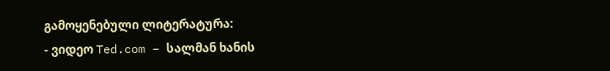გამოყენებული ლიტერატურა:
- ვიდეო Ted.com – სალმან ხანის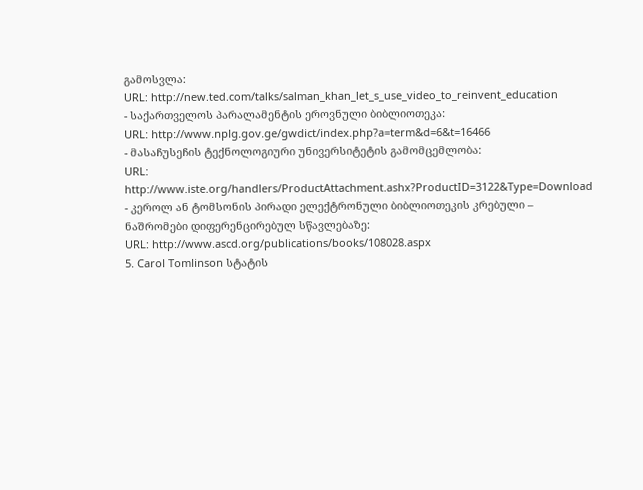გამოსვლა:
URL: http://new.ted.com/talks/salman_khan_let_s_use_video_to_reinvent_education
- საქართველოს პარალამენტის ეროვნული ბიბლიოთეკა:
URL: http://www.nplg.gov.ge/gwdict/index.php?a=term&d=6&t=16466
- მასაჩუსეჩის ტექნოლოგიური უნივერსიტეტის გამომცემლობა:
URL: http://www.iste.org/handlers/ProductAttachment.ashx?ProductID=3122&Type=Download
- კეროლ ან ტომსონის პირადი ელექტრონული ბიბლიოთეკის კრებული – ნაშრომები დიფერენცირებულ სწავლებაზე:
URL: http://www.ascd.org/publications/books/108028.aspx
5. Carol Tomlinson სტატის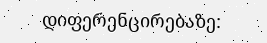დიფერენცირებაზე: